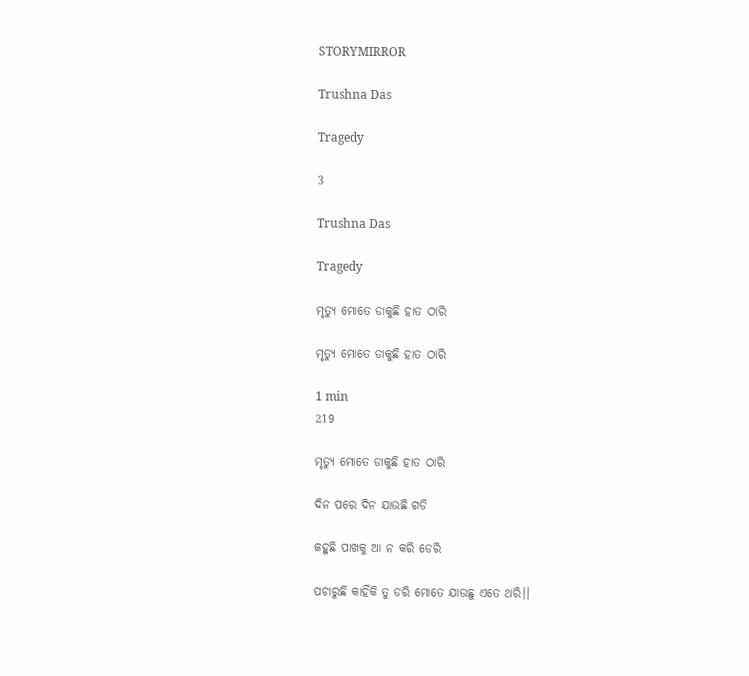STORYMIRROR

Trushna Das

Tragedy

3

Trushna Das

Tragedy

ମୃତ୍ୟୁ ମୋତେ ଡାକୁଛି ହାତ ଠାରି

ମୃତ୍ୟୁ ମୋତେ ଡାକୁଛି ହାତ ଠାରି

1 min
219

ମୃତ୍ୟୁ ମୋତେ ଡାକୁଛି ହାତ ଠାରି

ଦିନ ପରେ ଦିନ ଯାଉଛି ଗଡି

କହୁଛି ପାଖକୁ ଆ ନ କରି ଡେରି

ପଚାରୁଛି କାହିଁକି ତୁ ଡରି ମୋତେ ଯାଉଛୁ ଏତେ ଥରି।।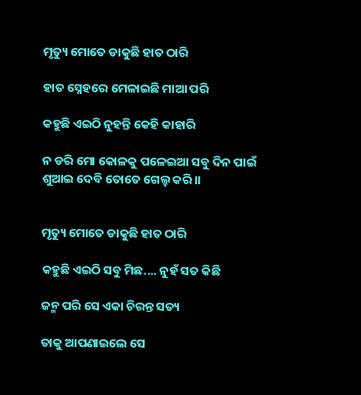ମୃତ୍ୟୁ ମୋତେ ଡାକୁଛି ହାତ ଠାରି

ହାତ ସ୍ନେହରେ ମେଳାଇଛି ମାଆ ପରି

କହୁଛି ଏଇଠି ନୁହନ୍ତି କେହି କାହାରି

ନ ଡରି ମୋ କୋଳକୁ ପଳେଇଆ ସବୁ ଦିନ ପାଇଁ ଶୁଆଇ ଦେବି ତୋତେ ଗେଲ୍ହ କରି।।


ମୃତ୍ୟୁ ମୋତେ ଡାକୁଛି ହାତ ଠାରି

କହୁଛି ଏଇଠି ସବୁ ମିଛ.... ନୁହଁ ସତ କିଛି

ଜନ୍ମ ପରି ସେ ଏକା ଚିରନ୍ତ ସତ୍ୟ

ତାକୁ ଆପଣାଇଲେ ସେ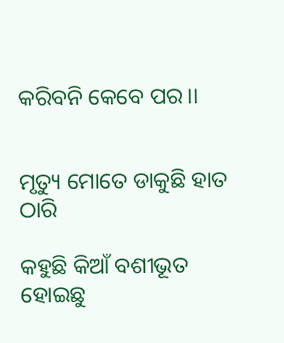କରିବନି କେବେ ପର।।


ମୃତ୍ୟୁ ମୋତେ ଡାକୁଛି ହାତ ଠାରି

କହୁଛି କିଆଁ ବଶୀଭୂତ ହୋଇଛୁ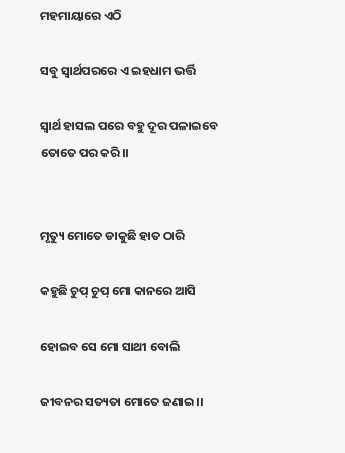ମହମାୟାରେ ଏଠି

ସବୁ ସ୍ୱାର୍ଥପରରେ ଏ ଇହଧାମ ଭର୍ତ୍ତି

ସ୍ୱାର୍ଥ ହାସଲ ପରେ ବହୁ ଦୂର ପଳାଇବେ ତୋତେ ପର କରି।।


ମୃତ୍ୟୁ ମୋତେ ଡାକୁଛି ହାତ ଠାରି

କହୁଛି ଚୁପ୍ ଚୁପ୍ ମୋ କାନରେ ଆସି

ହୋଇବ ସେ ମୋ ସାଥୀ ବୋଲି

ଜୀବନର ସତ୍ୟତା ମୋତେ ଜଣାଇ।।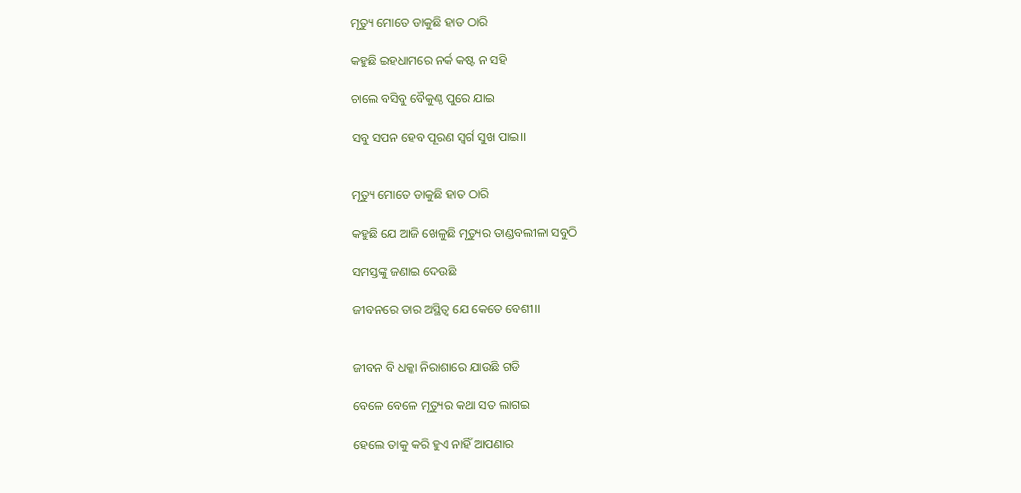ମୃତ୍ୟୁ ମୋତେ ଡାକୁଛି ହାତ ଠାରି

କହୁଛି ଇହଧାମରେ ନର୍କ କଷ୍ଟ ନ ସହି

ଚାଲେ ବସିବୁ ବୈକୁଣ୍ଠ ପୁରେ ଯାଇ

ସବୁ ସପନ ହେବ ପୂରଣ ସ୍ୱର୍ଗ ସୁଖ ପାଇ।।


ମୃତ୍ୟୁ ମୋତେ ଡାକୁଛି ହାତ ଠାରି

କହୁଛି ଯେ ଆଜି ଖେଳୁଛି ମୃତ୍ୟୁର ତାଣ୍ଡବଲୀଳା ସବୁଠି

ସମସ୍ତଙ୍କୁ ଜଣାଇ ଦେଉଛି

ଜୀବନରେ ତାର ଅସ୍ଥିତ୍ୱ ଯେ କେତେ ବେଶୀ।।


ଜୀବନ ବି ଧକ୍କା ନିରାଶାରେ ଯାଉଛି ଗଡି

ବେଳେ ବେଳେ ମୃତ୍ୟୁର କଥା ସତ ଲାଗଇ

ହେଲେ ତାକୁ କରି ହୁଏ ନାହିଁ ଆପଣାର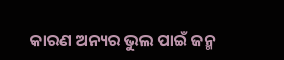କାରଣ ଅନ୍ୟର ଭୁଲ ପାଇଁ ଜନ୍ମ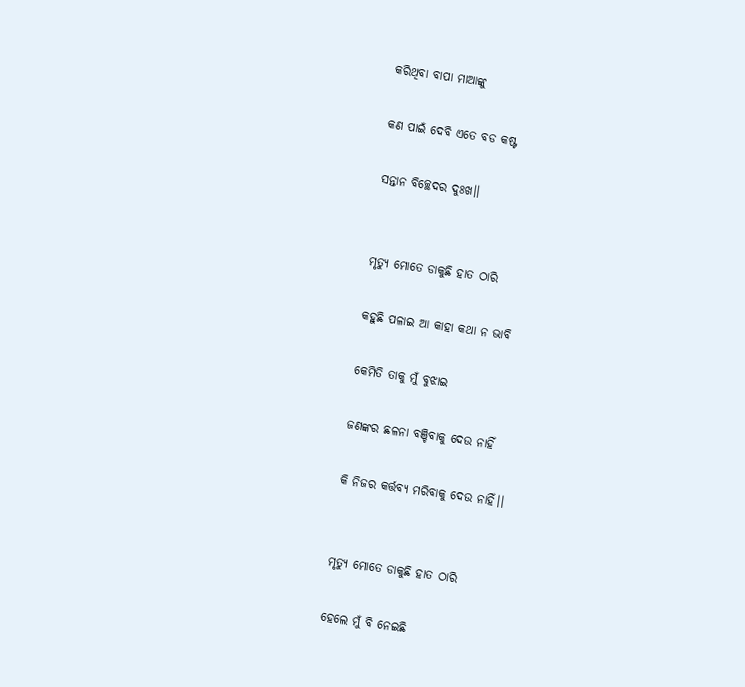କରିଥିବା ବାପା ମାଆଙ୍କୁ

କଣ ପାଇଁ ଦେବି ଏତେ ବଡ କଷ୍ଟ

ସନ୍ତାନ ବିଚ୍ଛେଦର ଦୁଃଖ।।


ମୃତ୍ୟୁ ମୋତେ ଡାକୁଛି ହାତ ଠାରି

କହୁଛି ପଳାଇ ଆ କାହା କଥା ନ ଭାବି

କେମିତି ତାକୁ ମୁଁ ବୁଝାଇ

ଜଣଙ୍କର ଛଳନା ବଞ୍ଚିବାକୁ ଦେଉ ନାହିଁ

କି ନିଜର କର୍ତ୍ତବ୍ୟ ମରିବାକୁ ଦେଉ ନାହିଁ।।


ମୃତ୍ୟୁ ମୋତେ ଡାକୁଛି ହାତ ଠାରି

ହେଲେ ମୁଁ ବି ନେଇଛି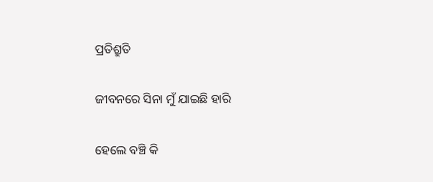ପ୍ରତିଶ୍ରୁତି

ଜୀବନରେ ସିନା ମୁଁ ଯାଇଛି ହାରି

ହେଲେ ବଞ୍ଚି କି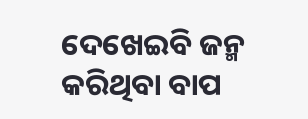ଦେଖେଇବି ଜନ୍ମ କରିଥିବା ବାପ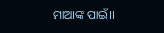ମାଆଙ୍କ ପାଇଁ।।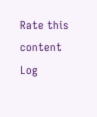Rate this content
Log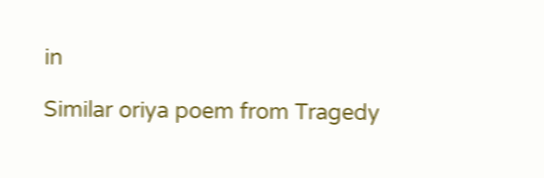in

Similar oriya poem from Tragedy